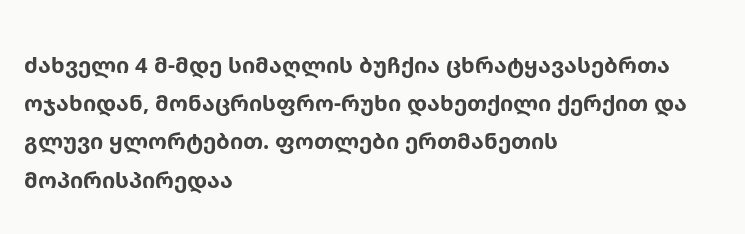ძახველი 4 მ-მდე სიმაღლის ბუჩქია ცხრატყავასებრთა ოჯახიდან, მონაცრისფრო-რუხი დახეთქილი ქერქით და გლუვი ყლორტებით. ფოთლები ერთმანეთის მოპირისპირედაა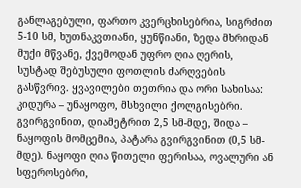განლაგებული, ფართო კვერცხისებრია, სიგრძით 5-10 სმ, ხუთნაკვთიანი, ყუნწიანი, ზედა მხრიდან მუქი მწვანე, ქვემოდან უფრო ღია ღერის, სუსტად შებუსული ფოთლის ძარღვების გასწვრივ. ყვავილები თეთრია და ორი სახისაა: კიდურა – უნაყოფო, მსხვილი ქოლგისებრი. გვირგვინით, დიამეტრით 2,5 სმ-მდე, შიდა – ნაყოფის მომცემია, პატარა გვირგვინით (0,5 სმ-მდე). ნაყოფი ღია წითელი ფერისაა, ოვალური ან სფეროსებრი,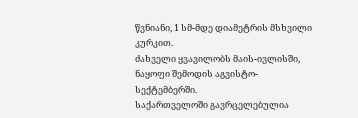წვნიანი, 1 სმ-მდე დიამეტრის მსხვილი კურკით.
ძახველი ყვავილობს მაის-ივლისში, ნაყოფი შემოდის აგვისტო-სექტემბერში.
საქართველოში გავრცელებულია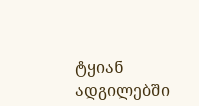ტყიან ადგილებში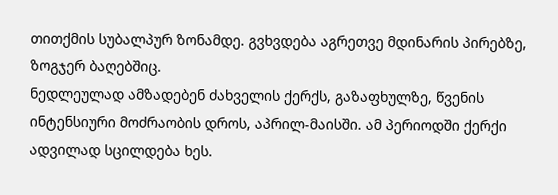თითქმის სუბალპურ ზონამდე. გვხვდება აგრეთვე მდინარის პირებზე, ზოგჯერ ბაღებშიც.
ნედლეულად ამზადებენ ძახველის ქერქს, გაზაფხულზე, წვენის ინტენსიური მოძრაობის დროს, აპრილ-მაისში. ამ პერიოდში ქერქი ადვილად სცილდება ხეს.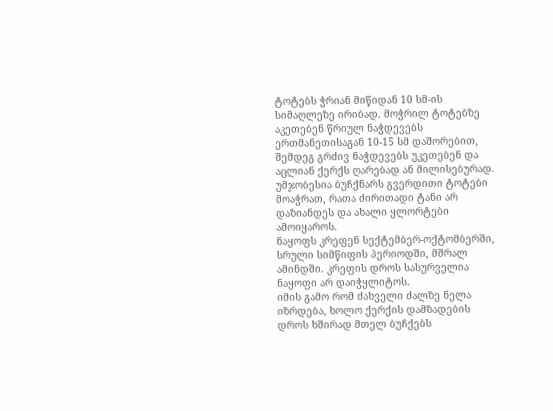ტოტებს ჭრიან მიწიდან 10 სმ-ის სიმაღლეზე ირიბად. მოჭრილ ტოტებზე აკეთებენ წრიულ ნაჭდევებს ერთმანეთისაგან 10-15 სმ დაშორებით, შემდეგ გრძივ ნაჭდევებს უკეთებენ და აცლიან ქერქს ღარებად ან მილისებურად. უმჯობესია ბუჩქნარს გვერდითი ტოტები მოაჭრათ, რათა ძირითადი ტანი არ დაზიანდეს და ახალი ყლორტები ამოიყაროს.
ნაყოფს კრეფენ სექტემბერ-ოქტომბერში, სრული სიმწიფის პერიოდში, მშრალ ამინდში. კრეფის დროს სასურველია ნაყოფი არ დაიჭყლიტოს.
იმის გამო რომ ძახველი ძალზე ნელა იზრდება, ხოლო ქერქის დამზადების დროს ხშირად მთელ ბუჩქებს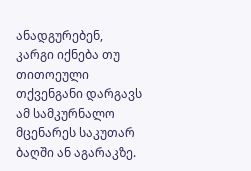ანადგურებენ, კარგი იქნება თუ თითოეული თქვენგანი დარგავს ამ სამკურნალო მცენარეს საკუთარ ბაღში ან აგარაკზე.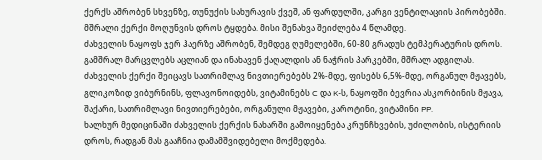ქერქს აშრობენ სხვენზე, თუნუქის სახურავის ქვეშ, ან ფარდულში, კარგი ვენტილაციის პირობებში. მშრალი ქერქი მოღუნვის დროს ტყდება. მისი შენახვა შეიძლება 4 წლამდე.
ძახველის ნაყოფს ჯერ ჰაერზე აშრობენ, შემდეგ ღუმელებში, 60-80 გრადუს ტემპერატურის დროს. გამშრალ მარცვლებს აცლიან და ინახავენ ქაღალდის ან ნაჭრის პარკებში, მშრალ ადგილას.
ძახველის ქერქი შეიცავს სათრიმლავ ნივთიერებებს 2%-მდე, ფისებს 6,5%-მდე, ორგანულ მჟავებს, გლიკოზიდ ვიბურნინს, ფლავონოიდებს, ვიტამინებს C და K-ს, ნაყოფში ბევრია ასკორბინის მჟავა, შაქარი, სათრიმლავი ნივთიერებები, ორგანული მჟავები, კაროტინი, ვიტამინი PP.
ხალხურ მედიცინაში ძახველის ქერქის ნახარში გამოიყენება კრუნჩხვების, უძილობის, ისტერიის დროს, რადგან მას გააჩნია დამამშვიდებელი მოქმედება.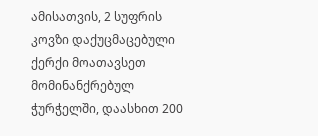ამისათვის, 2 სუფრის კოვზი დაქუცმაცებული ქერქი მოათავსეთ მომინანქრებულ ჭურჭელში, დაასხით 200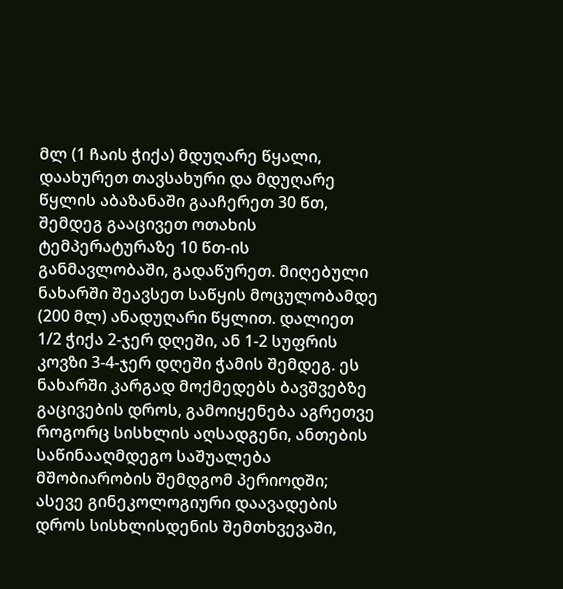მლ (1 ჩაის ჭიქა) მდუღარე წყალი, დაახურეთ თავსახური და მდუღარე წყლის აბაზანაში გააჩერეთ 30 წთ, შემდეგ გააცივეთ ოთახის ტემპერატურაზე 10 წთ-ის განმავლობაში, გადაწურეთ. მიღებული ნახარში შეავსეთ საწყის მოცულობამდე (200 მლ) ანადუღარი წყლით. დალიეთ 1/2 ჭიქა 2-ჯერ დღეში, ან 1-2 სუფრის კოვზი 3-4-ჯერ დღეში ჭამის შემდეგ. ეს ნახარში კარგად მოქმედებს ბავშვებზე გაცივების დროს, გამოიყენება აგრეთვე როგორც სისხლის აღსადგენი, ანთების საწინააღმდეგო საშუალება მშობიარობის შემდგომ პერიოდში; ასევე გინეკოლოგიური დაავადების დროს სისხლისდენის შემთხვევაში,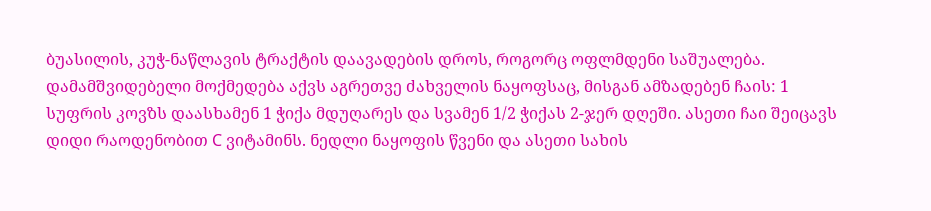ბუასილის, კუჭ-ნაწლავის ტრაქტის დაავადების დროს, როგორც ოფლმდენი საშუალება.
დამამშვიდებელი მოქმედება აქვს აგრეთვე ძახველის ნაყოფსაც, მისგან ამზადებენ ჩაის: 1 სუფრის კოვზს დაასხამენ 1 ჭიქა მდუღარეს და სვამენ 1/2 ჭიქას 2-ჯერ დღეში. ასეთი ჩაი შეიცავს დიდი რაოდენობით C ვიტამინს. ნედლი ნაყოფის წვენი და ასეთი სახის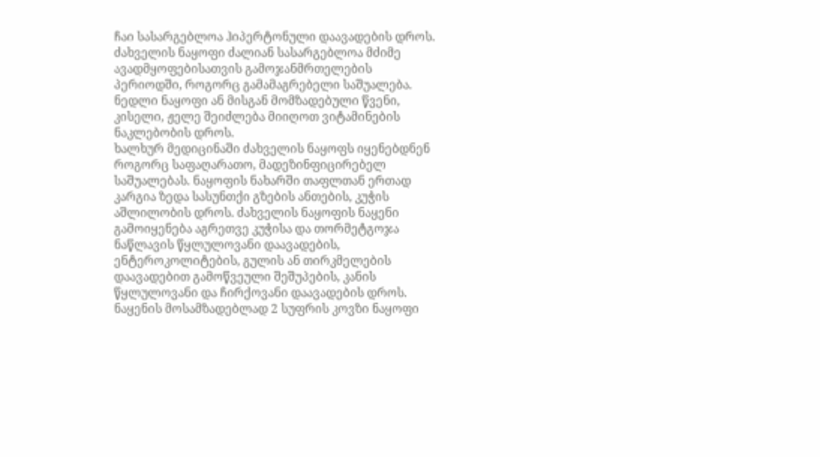ჩაი სასარგებლოა ჰიპერტონული დაავადების დროს.
ძახველის ნაყოფი ძალიან სასარგებლოა მძიმე ავადმყოფებისათვის გამოჯანმრთელების პერიოდში, როგორც გამამაგრებელი საშუალება.
ნედლი ნაყოფი ან მისგან მომზადებული წვენი, კისელი, ჟელე შეიძლება მიიღოთ ვიტამინების ნაკლებობის დროს.
ხალხურ მედიცინაში ძახველის ნაყოფს იყენებდნენ როგორც საფაღარათო, მადეზინფიცირებელ საშუალებას. ნაყოფის ნახარში თაფლთან ერთად კარგია ზედა სასუნთქი გზების ანთების, კუჭის აშლილობის დროს. ძახველის ნაყოფის ნაყენი გამოიყენება აგრეთვე კუჭისა და თორმეტგოჯა ნაწლავის წყლულოვანი დაავადების, ენტეროკოლიტების, გულის ან თირკმელების დაავადებით გამოწვეული შეშუპების, კანის წყლულოვანი და ჩირქოვანი დაავადების დროს.
ნაყენის მოსამზადებლად 2 სუფრის კოვზი ნაყოფი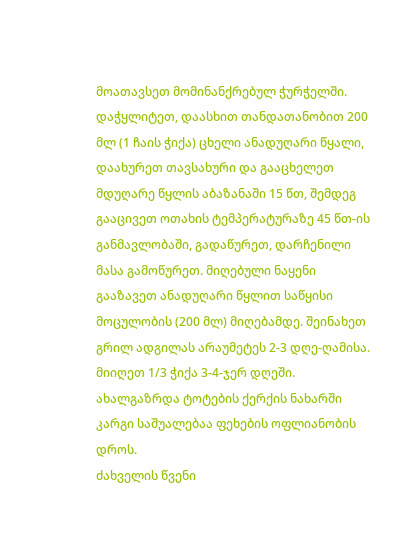მოათავსეთ მომინანქრებულ ჭურჭელში. დაჭყლიტეთ, დაასხით თანდათანობით 200 მლ (1 ჩაის ჭიქა) ცხელი ანადუღარი წყალი, დაახურეთ თავსახური და გააცხელეთ მდუღარე წყლის აბაზანაში 15 წთ, შემდეგ გააცივეთ ოთახის ტემპერატურაზე 45 წთ-ის განმავლობაში, გადაწურეთ, დარჩენილი მასა გამოწურეთ. მიღებული ნაყენი გააზავეთ ანადუღარი წყლით საწყისი მოცულობის (200 მლ) მიღებამდე. შეინახეთ გრილ ადგილას არაუმეტეს 2-3 დღე-ღამისა. მიიღეთ 1/3 ჭიქა 3-4-ჯერ დღეში.
ახალგაზრდა ტოტების ქერქის ნახარში კარგი საშუალებაა ფეხების ოფლიანობის დროს.
ძახველის წვენი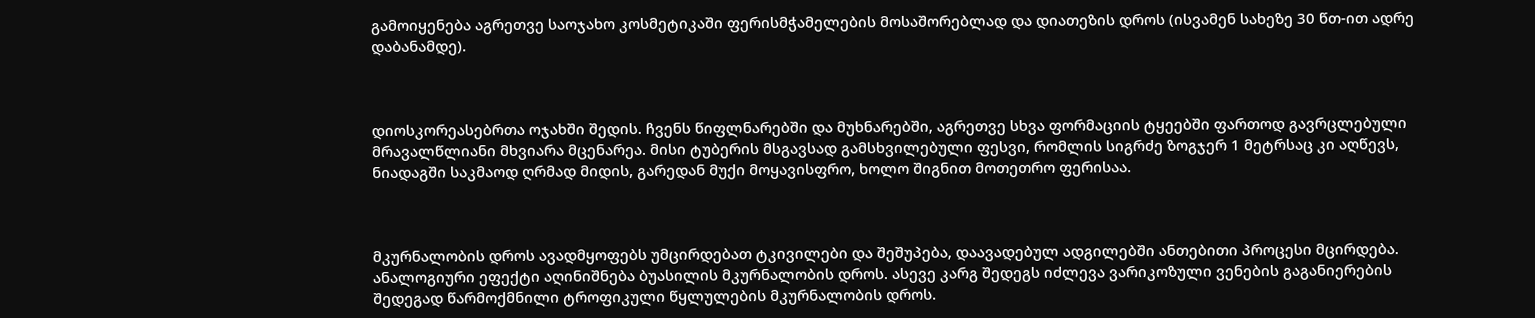გამოიყენება აგრეთვე საოჯახო კოსმეტიკაში ფერისმჭამელების მოსაშორებლად და დიათეზის დროს (ისვამენ სახეზე 30 წთ-ით ადრე დაბანამდე).



დიოსკორეასებრთა ოჯახში შედის. ჩვენს წიფლნარებში და მუხნარებში, აგრეთვე სხვა ფორმაციის ტყეებში ფართოდ გავრცლებული მრავალწლიანი მხვიარა მცენარეა. მისი ტუბერის მსგავსად გამსხვილებული ფესვი, რომლის სიგრძე ზოგჯერ 1 მეტრსაც კი აღწევს, ნიადაგში საკმაოდ ღრმად მიდის, გარედან მუქი მოყავისფრო, ხოლო შიგნით მოთეთრო ფერისაა.



მკურნალობის დროს ავადმყოფებს უმცირდებათ ტკივილები და შეშუპება, დაავადებულ ადგილებში ანთებითი პროცესი მცირდება. ანალოგიური ეფექტი აღინიშნება ბუასილის მკურნალობის დროს. ასევე კარგ შედეგს იძლევა ვარიკოზული ვენების გაგანიერების შედეგად წარმოქმნილი ტროფიკული წყლულების მკურნალობის დროს.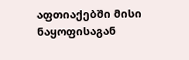აფთიაქებში მისი ნაყოფისაგან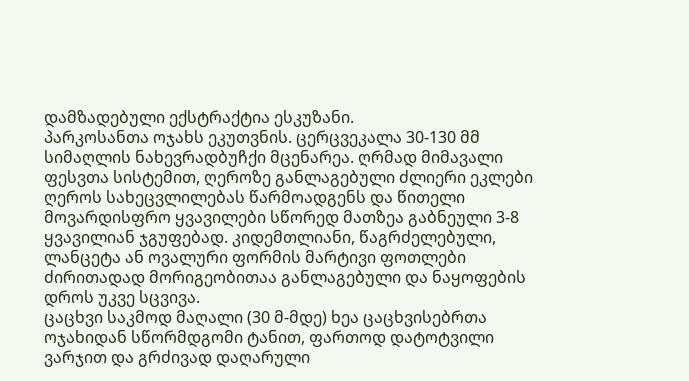დამზადებული ექსტრაქტია ესკუზანი.
პარკოსანთა ოჯახს ეკუთვნის. ცერცვეკალა 30-130 მმ სიმაღლის ნახევრადბუჩქი მცენარეა. ღრმად მიმავალი ფესვთა სისტემით, ღეროზე განლაგებული ძლიერი ეკლები ღეროს სახეცვლილებას წარმოადგენს და წითელი მოვარდისფრო ყვავილები სწორედ მათზეა გაბნეული 3-8 ყვავილიან ჯგუფებად. კიდემთლიანი, წაგრძელებული, ლანცეტა ან ოვალური ფორმის მარტივი ფოთლები ძირითადად მორიგეობითაა განლაგებული და ნაყოფების დროს უკვე სცვივა.
ცაცხვი საკმოდ მაღალი (30 მ-მდე) ხეა ცაცხვისებრთა ოჯახიდან სწორმდგომი ტანით, ფართოდ დატოტვილი ვარჯით და გრძივად დაღარული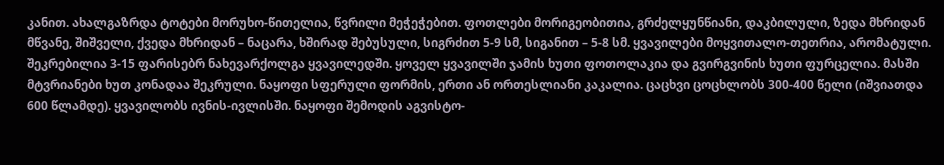კანით. ახალგაზრდა ტოტები მორუხო-წითელია, წვრილი მეჭეჭებით. ფოთლები მორიგეობითია, გრძელყუნწიანი, დაკბილული, ზედა მხრიდან მწვანე, შიშველი, ქვედა მხრიდან – ნაცარა, ხშირად შებუსული, სიგრძით 5-9 სმ, სიგანით – 5-8 სმ. ყვავილები მოყვითალო-თეთრია, არომატული. შეკრებილია 3-15 ფარისებრ ნახევარქოლგა ყვავილედში. ყოველ ყვავილში ჯამის ხუთი ფოთოლაკია და გვირგვინის ხუთი ფურცელია. მასში მტვრიანები ხუთ კონადაა შეკრული. ნაყოფი სფერული ფორმის, ერთი ან ორთესლიანი კაკალია. ცაცხვი ცოცხლობს 300-400 წელი (იშვიათდა 600 წლამდე). ყვავილობს ივნის-ივლისში. ნაყოფი შემოდის აგვისტო-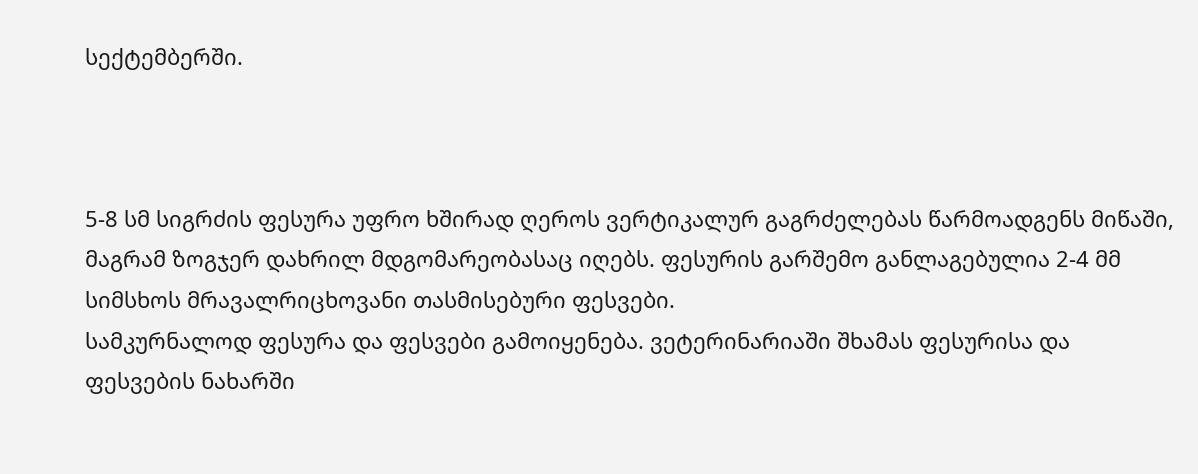სექტემბერში.



5-8 სმ სიგრძის ფესურა უფრო ხშირად ღეროს ვერტიკალურ გაგრძელებას წარმოადგენს მიწაში, მაგრამ ზოგჯერ დახრილ მდგომარეობასაც იღებს. ფესურის გარშემო განლაგებულია 2-4 მმ სიმსხოს მრავალრიცხოვანი თასმისებური ფესვები.
სამკურნალოდ ფესურა და ფესვები გამოიყენება. ვეტერინარიაში შხამას ფესურისა და ფესვების ნახარში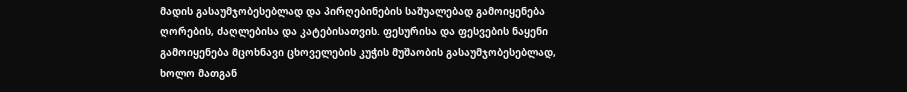მადის გასაუმჯობესებლად და პირღებინების საშუალებად გამოიყენება ღორების, ძაღლებისა და კატებისათვის. ფესურისა და ფესვების ნაყენი გამოიყენება მცოხნავი ცხოველების კუჭის მუშაობის გასაუმჯობესებლად, ხოლო მათგან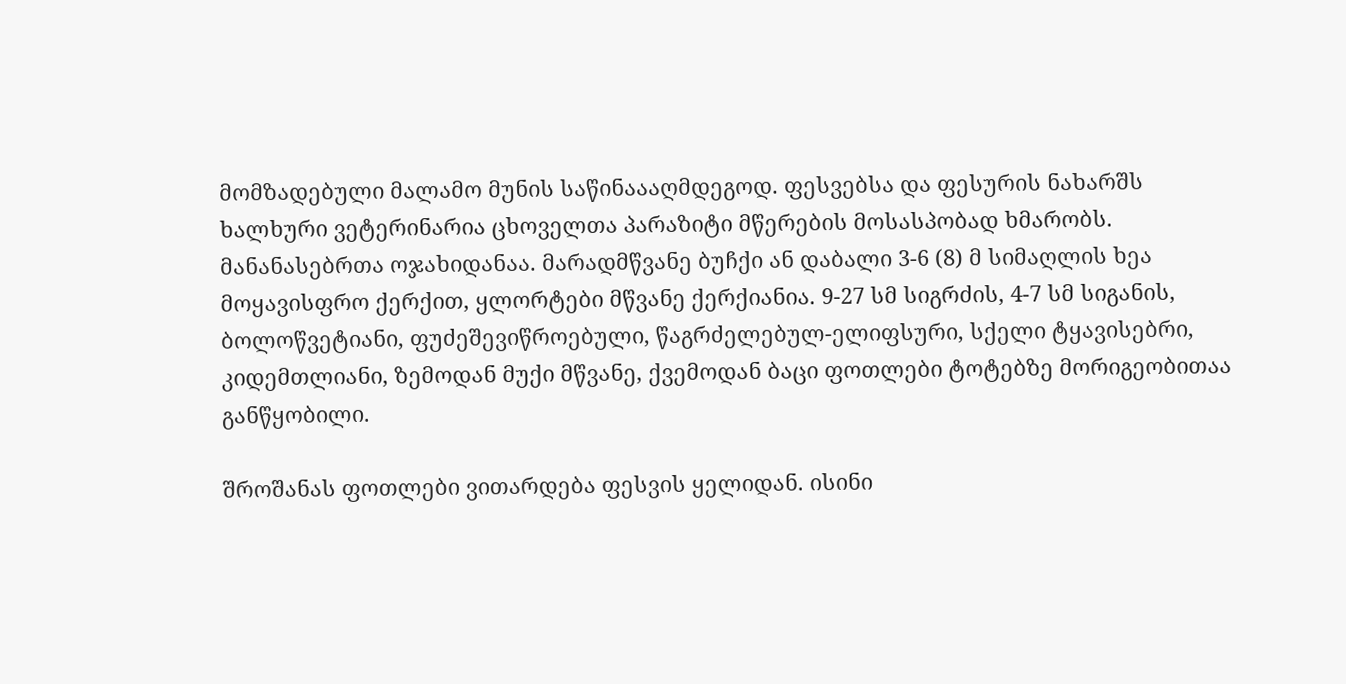მომზადებული მალამო მუნის საწინაააღმდეგოდ. ფესვებსა და ფესურის ნახარშს ხალხური ვეტერინარია ცხოველთა პარაზიტი მწერების მოსასპობად ხმარობს.
მანანასებრთა ოჯახიდანაა. მარადმწვანე ბუჩქი ან დაბალი 3-6 (8) მ სიმაღლის ხეა მოყავისფრო ქერქით, ყლორტები მწვანე ქერქიანია. 9-27 სმ სიგრძის, 4-7 სმ სიგანის, ბოლოწვეტიანი, ფუძეშევიწროებული, წაგრძელებულ-ელიფსური, სქელი ტყავისებრი, კიდემთლიანი, ზემოდან მუქი მწვანე, ქვემოდან ბაცი ფოთლები ტოტებზე მორიგეობითაა განწყობილი.

შროშანას ფოთლები ვითარდება ფესვის ყელიდან. ისინი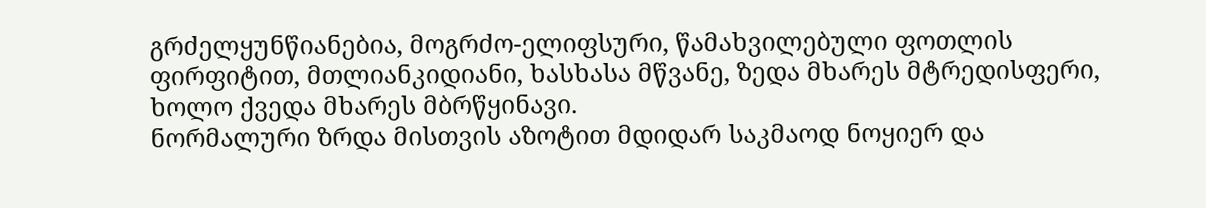გრძელყუნწიანებია, მოგრძო-ელიფსური, წამახვილებული ფოთლის ფირფიტით, მთლიანკიდიანი, ხასხასა მწვანე, ზედა მხარეს მტრედისფერი, ხოლო ქვედა მხარეს მბრწყინავი.
ნორმალური ზრდა მისთვის აზოტით მდიდარ საკმაოდ ნოყიერ და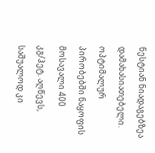ნესტიან ნიადაგებზეა დამახასიათებელი. ოპტიმალურ პირობებში ნაყოფის მოსავალი 400 კგ/ჰეტ. აღწევს, საშუალოდ კი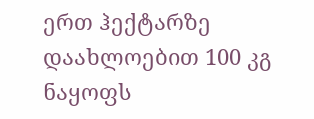ერთ ჰექტარზე დაახლოებით 100 კგ ნაყოფს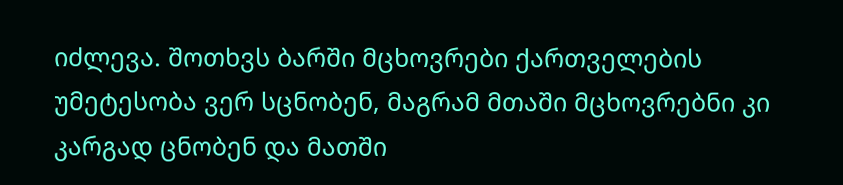იძლევა. შოთხვს ბარში მცხოვრები ქართველების უმეტესობა ვერ სცნობენ, მაგრამ მთაში მცხოვრებნი კი კარგად ცნობენ და მათში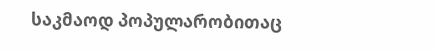საკმაოდ პოპულარობითაც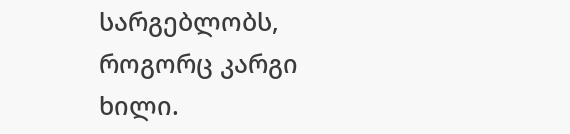სარგებლობს, როგორც კარგი ხილი.